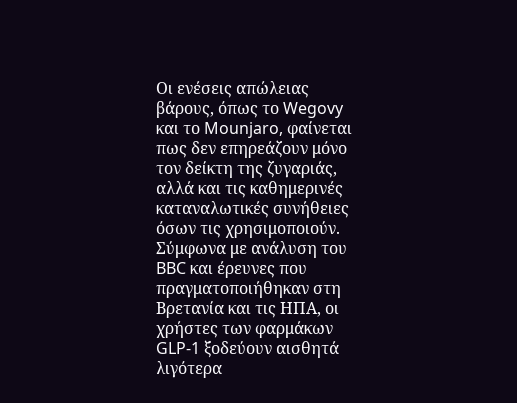Οι ενέσεις απώλειας βάρους, όπως το Wegovy και το Mounjaro, φαίνεται πως δεν επηρεάζουν μόνο τον δείκτη της ζυγαριάς, αλλά και τις καθημερινές καταναλωτικές συνήθειες όσων τις χρησιμοποιούν.
Σύμφωνα με ανάλυση του BBC και έρευνες που πραγματοποιήθηκαν στη Βρετανία και τις ΗΠΑ, οι χρήστες των φαρμάκων GLP-1 ξοδεύουν αισθητά λιγότερα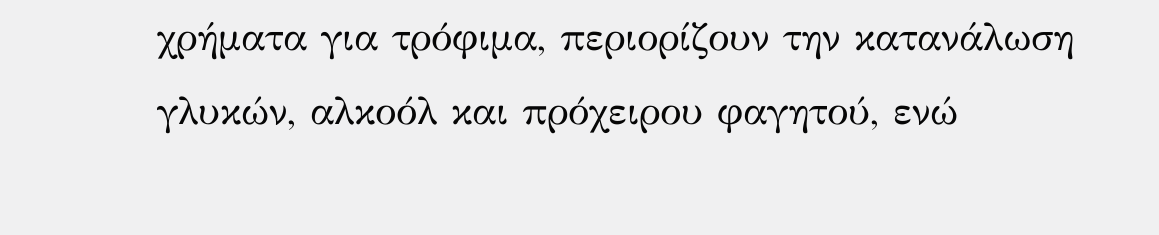χρήματα για τρόφιμα, περιορίζουν την κατανάλωση γλυκών, αλκοόλ και πρόχειρου φαγητού, ενώ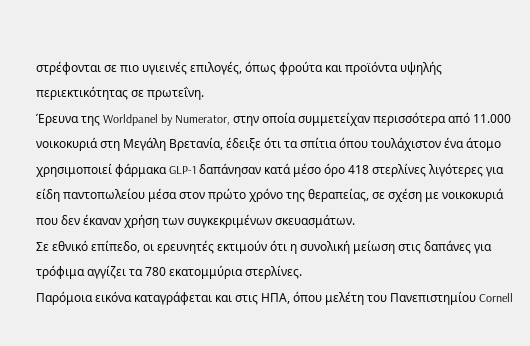στρέφονται σε πιο υγιεινές επιλογές, όπως φρούτα και προϊόντα υψηλής περιεκτικότητας σε πρωτεΐνη.
Έρευνα της Worldpanel by Numerator, στην οποία συμμετείχαν περισσότερα από 11.000 νοικοκυριά στη Μεγάλη Βρετανία, έδειξε ότι τα σπίτια όπου τουλάχιστον ένα άτομο χρησιμοποιεί φάρμακα GLP-1 δαπάνησαν κατά μέσο όρο 418 στερλίνες λιγότερες για είδη παντοπωλείου μέσα στον πρώτο χρόνο της θεραπείας, σε σχέση με νοικοκυριά που δεν έκαναν χρήση των συγκεκριμένων σκευασμάτων.
Σε εθνικό επίπεδο, οι ερευνητές εκτιμούν ότι η συνολική μείωση στις δαπάνες για τρόφιμα αγγίζει τα 780 εκατομμύρια στερλίνες.
Παρόμοια εικόνα καταγράφεται και στις ΗΠΑ, όπου μελέτη του Πανεπιστημίου Cornell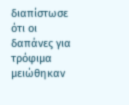διαπίστωσε ότι οι δαπάνες για τρόφιμα μειώθηκαν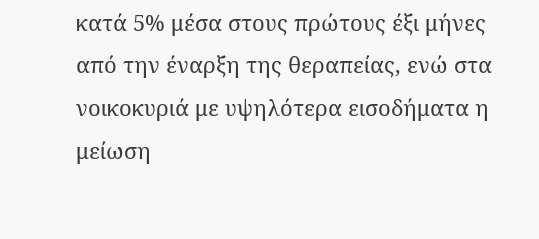κατά 5% μέσα στους πρώτους έξι μήνες από την έναρξη της θεραπείας, ενώ στα νοικοκυριά με υψηλότερα εισοδήματα η μείωση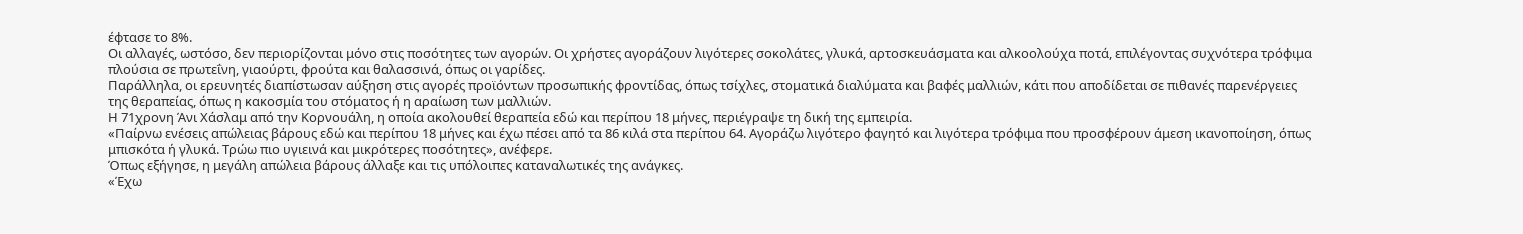έφτασε το 8%.
Οι αλλαγές, ωστόσο, δεν περιορίζονται μόνο στις ποσότητες των αγορών. Οι χρήστες αγοράζουν λιγότερες σοκολάτες, γλυκά, αρτοσκευάσματα και αλκοολούχα ποτά, επιλέγοντας συχνότερα τρόφιμα πλούσια σε πρωτεΐνη, γιαούρτι, φρούτα και θαλασσινά, όπως οι γαρίδες.
Παράλληλα, οι ερευνητές διαπίστωσαν αύξηση στις αγορές προϊόντων προσωπικής φροντίδας, όπως τσίχλες, στοματικά διαλύματα και βαφές μαλλιών, κάτι που αποδίδεται σε πιθανές παρενέργειες της θεραπείας, όπως η κακοσμία του στόματος ή η αραίωση των μαλλιών.
Η 71χρονη Άνι Χάσλαμ από την Κορνουάλη, η οποία ακολουθεί θεραπεία εδώ και περίπου 18 μήνες, περιέγραψε τη δική της εμπειρία.
«Παίρνω ενέσεις απώλειας βάρους εδώ και περίπου 18 μήνες και έχω πέσει από τα 86 κιλά στα περίπου 64. Αγοράζω λιγότερο φαγητό και λιγότερα τρόφιμα που προσφέρουν άμεση ικανοποίηση, όπως μπισκότα ή γλυκά. Τρώω πιο υγιεινά και μικρότερες ποσότητες», ανέφερε.
Όπως εξήγησε, η μεγάλη απώλεια βάρους άλλαξε και τις υπόλοιπες καταναλωτικές της ανάγκες.
«Έχω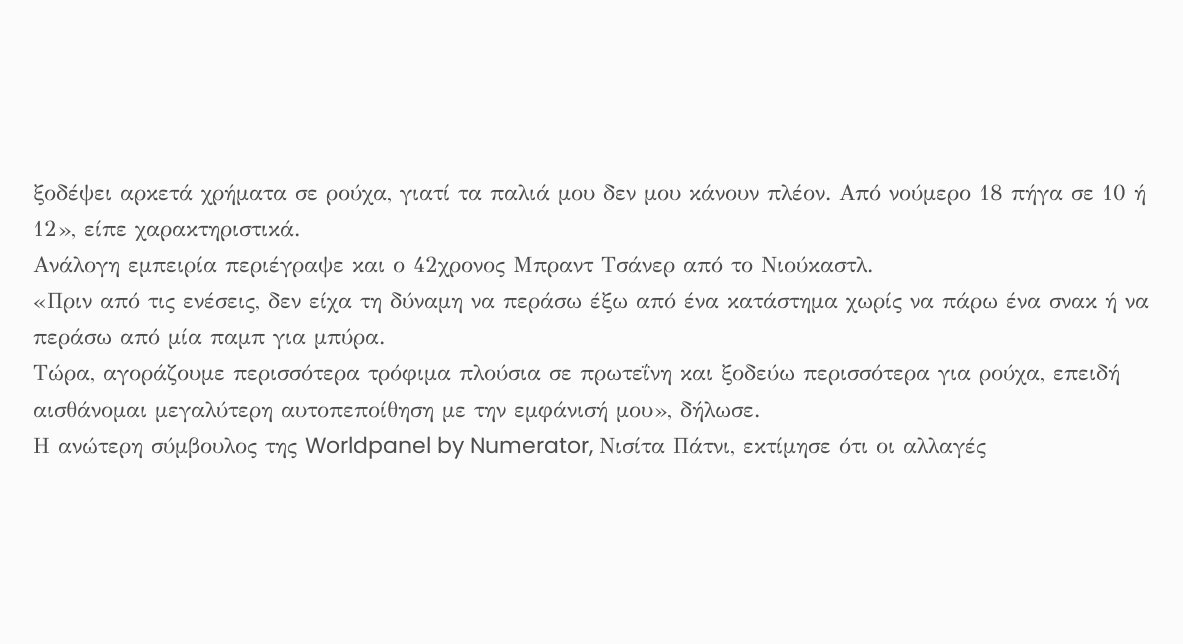ξοδέψει αρκετά χρήματα σε ρούχα, γιατί τα παλιά μου δεν μου κάνουν πλέον. Από νούμερο 18 πήγα σε 10 ή 12», είπε χαρακτηριστικά.
Ανάλογη εμπειρία περιέγραψε και ο 42χρονος Μπραντ Τσάνερ από το Νιούκαστλ.
«Πριν από τις ενέσεις, δεν είχα τη δύναμη να περάσω έξω από ένα κατάστημα χωρίς να πάρω ένα σνακ ή να περάσω από μία παμπ για μπύρα.
Τώρα, αγοράζουμε περισσότερα τρόφιμα πλούσια σε πρωτεΐνη και ξοδεύω περισσότερα για ρούχα, επειδή αισθάνομαι μεγαλύτερη αυτοπεποίθηση με την εμφάνισή μου», δήλωσε.
Η ανώτερη σύμβουλος της Worldpanel by Numerator, Νισίτα Πάτνι, εκτίμησε ότι οι αλλαγές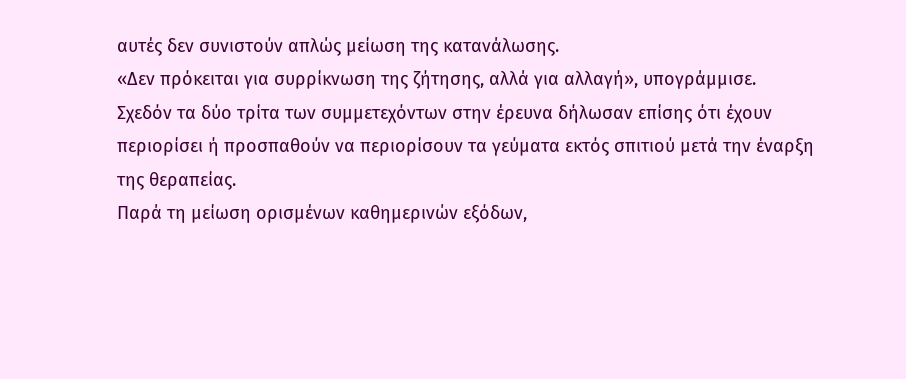αυτές δεν συνιστούν απλώς μείωση της κατανάλωσης.
«Δεν πρόκειται για συρρίκνωση της ζήτησης, αλλά για αλλαγή», υπογράμμισε.
Σχεδόν τα δύο τρίτα των συμμετεχόντων στην έρευνα δήλωσαν επίσης ότι έχουν περιορίσει ή προσπαθούν να περιορίσουν τα γεύματα εκτός σπιτιού μετά την έναρξη της θεραπείας.
Παρά τη μείωση ορισμένων καθημερινών εξόδων,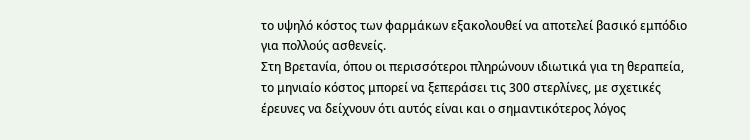το υψηλό κόστος των φαρμάκων εξακολουθεί να αποτελεί βασικό εμπόδιο για πολλούς ασθενείς.
Στη Βρετανία, όπου οι περισσότεροι πληρώνουν ιδιωτικά για τη θεραπεία, το μηνιαίο κόστος μπορεί να ξεπεράσει τις 300 στερλίνες, με σχετικές έρευνες να δείχνουν ότι αυτός είναι και ο σημαντικότερος λόγος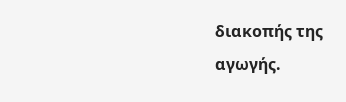διακοπής της αγωγής.